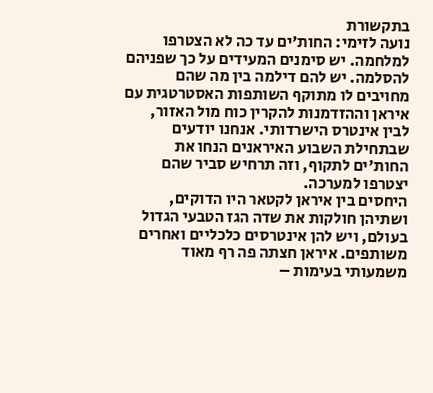בתקשורת
נועה לזימי: החות'ים עד כה לא הצטרפו למלחמה. יש סימנים המעידים על כך שפניהם להסלמה. יש להם דילמה בין מה שהם מחויבים לו מתוקף השותפות האסטרטגית עם איראן וההזדמנות להקרין כוח מול האזור, לבין אינטרס הישרדותי. אנחנו יודעים שבתחילת השבוע האיראנים הנחו את החות'ים לתקוף, וזה תרחיש סביר שהם יצטרפו למערכה.
היחסים בין איראן לקטאר היו הדוקים, ושתיהן חולקות את שדה הגז הטבעי הגדול בעולם, ויש להן אינטרסים כלכליים ואחרים משותפים. איראן חצתה פה רף מאוד משמעותי בעימות –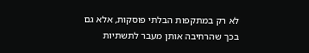לא רק במתקפות הבלתי פוסקות, אלא גם בכך שהרחיבה אותן מעבר לתשתיות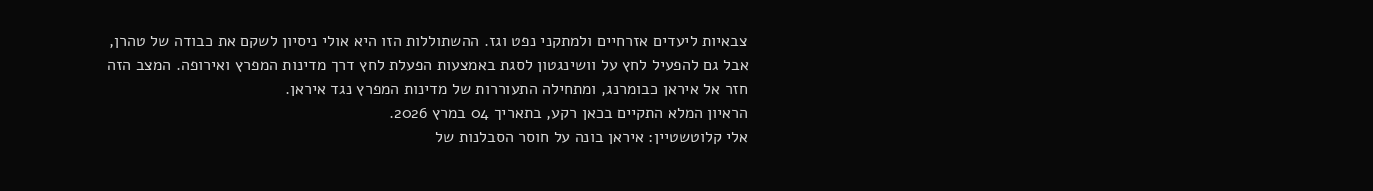צבאיות ליעדים אזרחיים ולמתקני נפט וגז. ההשתוללות הזו היא אולי ניסיון לשקם את כבודה של טהרן, אבל גם להפעיל לחץ על וושינגטון לסגת באמצעות הפעלת לחץ דרך מדינות המפרץ ואירופה. המצב הזה חזר אל איראן כבומרנג, ומתחילה התעוררות של מדינות המפרץ נגד איראן.
הראיון המלא התקיים בכאן רקע, בתאריך 04 במרץ 2026.
אלי קלוטשטיין: איראן בונה על חוסר הסבלנות של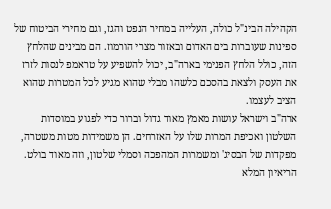הקהילה הבינ"ל כולה, העלייה במחיר הנפט והגז, וגם מחירי הביטוח של ספינות שעוברות בים האדום ובאזור מצרי הורמוז. הם מבינים שהלחץ הזה, כולל הלחץ הפנימי בארה"ב, יכול להשפיע על טראמפ לנסות לזרז את העסק ולצאת בהסכם כלשהו מבלי שהוא מגיע לכל המטרות שהוא הציב לעצמו.
ארה"ב וישראל עושות מאמץ מאוד גדול וברור כדי לפגוע במוסדות השלטון ואכיפת המרות שלו על האזרחים. הן משמידות מטות משטרה, מפקדות של הבסיג' ומשמרות המהפכה וסמלי שלטון, וזה מאוד בולט.
הריאיון המלא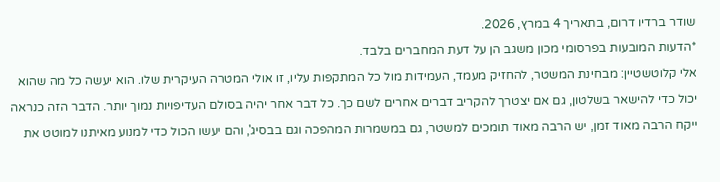שודר ברדיו דרום, בתאריך 4 במרץ, 2026.
*הדעות המובעות בפרסומי מכון משגב הן על דעת המחברים בלבד.
אלי קלוטשטיין: מבחינת המשטר, להחזיק מעמד, העמידות מול כל המתקפות עליו, זו אולי המטרה העיקרית שלו. הוא יעשה כל מה שהוא יכול כדי להישאר בשלטון, גם אם יצטרך להקריב דברים אחרים לשם כך. כל דבר אחר יהיה בסולם העדיפויות נמוך יותר. הדבר הזה כנראה ייקח הרבה מאוד זמן, יש הרבה מאוד תומכים למשטר, גם במשמרות המהפכה וגם בבסיג', והם יעשו הכול כדי למנוע מאיתנו למוטט את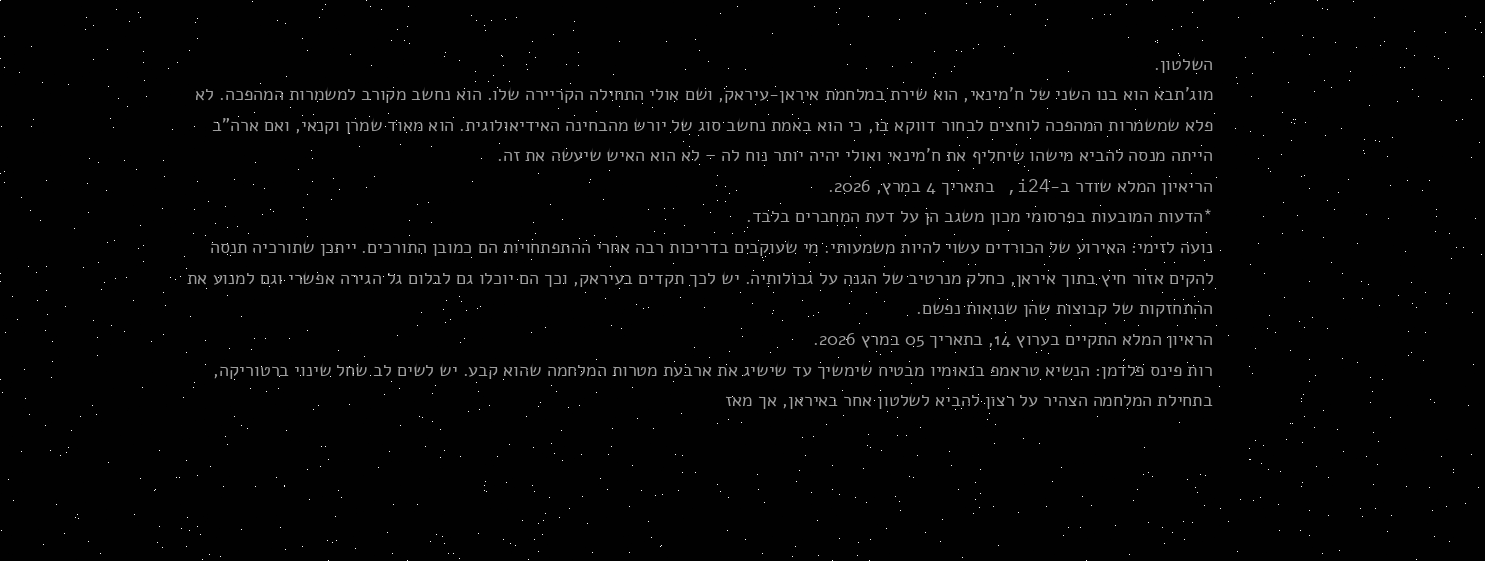השלטון.
מוג'תבא הוא בנו השני של ח'מינאי, הוא שירת במלחמת איראן-עיראק, ושם אולי התחילה הקריירה שלו. הוא נחשב מקורב למשמרות המהפכה. לא פלא שמשמרות המהפכה לוחצים לבחור דווקא בו, כי הוא באמת נחשב סוג של יורש מהבחינה האידיאולוגית. הוא מאוד שמרן וקנאי, ואם ארה"ב הייתה מנסה להביא מישהו שיחליף את ח'מינאי ואולי יהיה יותר נוח לה – לא הוא האיש שיעשה את זה.
הריאיון המלא שודר ב-i24, בתאריך 4 במרץ, 2026.
*הדעות המובעות בפרסומי מכון משגב הן על דעת המחברים בלבד.
נועה לזימי: האירוע של הכורדים עשוי להיות משמעותי. מי שעוקבים בדריכות רבה אחרי ההתפתחויות הם כמובן התורכים. ייתכן שתורכיה תנסה להקים אזור חיץ בתוך איראן, כחלק מנרטיב של הגנה על גבולותיה. יש לכך תקדים בעיראק, וכך הם יוכלו גם לבלום גל הגירה אפשרי וגם למנוע את ההתחזקות של קבוצות שהן שנואות נפשם.
הראיון המלא התקיים בערוץ 14, בתאריך 05 במרץ 2026.
רות פינס פלדמן: הנשיא טראמפ בנאומיו מבטיח שימשיך עד שישיג את ארבעת מטרות המלחמה שהוא קבע. יש לשים לב שחל שינוי ברטוריקה, בתחילת המלחמה הצהיר על רצון להביא לשלטון אחר באיראן, אך מאז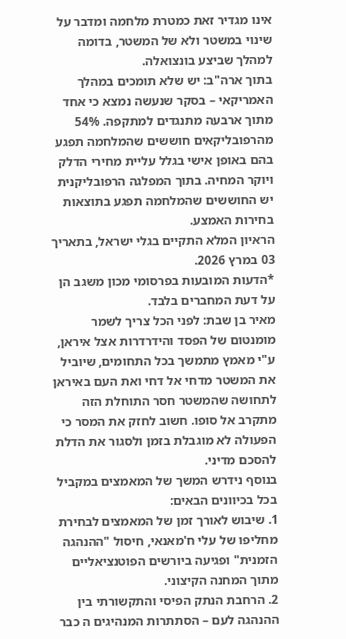אינו מגדיר זאת כמטרת מלחמה ומדבר על שינוי במשטר ולא של המשטר, בדומה למהלך שביצע בונצואלה.
בתוך ארה"ב: יש שלא תומכים במהלך האמריקאי – בסקר שנעשה נמצא כי אחד מתוך ארבעה מתנגדים למתקפה. 54% מהרפובליקאים חוששים שהמלחמה תפגע בהם באופן אישי בגלל עליית מחירי הדלק ויוקר המחיה. בתוך המפלגה הרפובליקנית יש החוששים שהמלחמה תפגע בתוצאות בחירות האמצע.
הראיון המלא התקיים בגלי ישראל, בתאריך 03 במרץ 2026.
*הדעות המובעות בפרסומי מכון משגב הן על דעת המחברים בלבד.
מאיר בן שבת: לפני הכל צריך לשמר מומנטום של הפסד והידרדרות אצל איראן, ע"י מאמץ מתמשך בכל התחומים, שיוביל את המשטר מדחי אל דחי ואת העם באיראן לתחושה שהמשטר חסר התוחלת הזה מתקרב אל סופו. חשוב לחזק את המסר כי הפעולה לא מוגבלת בזמן ולסגור את הדלת להסכם מדיני.
בנוסף נידרש המשך של המאמצים במקביל בכל בכיוונים הבאים:
1. שיבוש לאורך זמן של המאמצים לבחירת מחליפו של עלי ח'מאנאי, חיסול "ההנהגה הזמנית" ופגיעה ביורשים הפוטנציאליים מתוך המחנה הקיצוני.
2. הרחבת הנתק הפיסי והתקשורתי בין ההנהגה לעם – הסתתרות המנהיגים ה כבר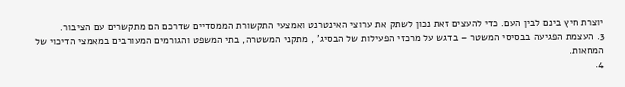יוצרת חיץ בינם לבין העם. כדי להעצים זאת נכון לשתק את ערוצי האינטרנט ואמצעי התקשורת הממסדיים שדרכם הם מתקשרים עם הציבור.
3. העצמת הפגיעה בבסיסי המשטר – בדגש על מרכזי הפעילות של הבסיג' , מתקני המשטרה, בתי המשפט והגורמים המעורבים במאמצי הדיכוי של המחאות.
4.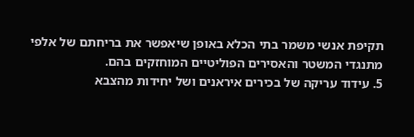תקיפת אנשי משמר בתי הכלא באופן שיאפשר את בריחתם של אלפי מתנגדי המשטר והאסירים הפוליטיים המוחזקים בהם.
5. עידוד עריקה של בכירים איראנים ושל יחידות מהצבא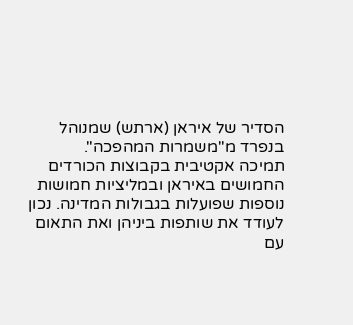הסדיר של איראן (ארתש) שמנוהל בנפרד מ"משמרות המהפכה".
תמיכה אקטיבית בקבוצות הכורדים החמושים באיראן ובמליציות חמושות נוספות שפועלות בגבולות המדינה. נכון לעודד את שותפות ביניהן ואת התאום עם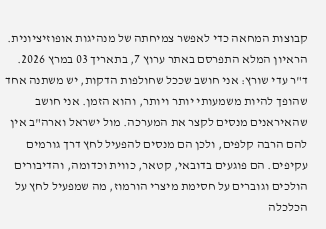קבוצות המחאה כדי לאפשר צמיחתה של מנהיגות אופוזיציונית.
הראיון המלא התפרסם באתר ערוץ 7, בתאריך 03 במרץ 2026.
ד"ר עדי שורץ: אני חושב שככל שחולפות הדקות, יש משתנה אחד שהופך להיות משמעותי יותר ויותר, והוא הזמן. אני חושב שהאיראנים מנסים לקצר את המערכה. מול ישראל וארה"ב אין להם הרבה קלפים, ולכן הם מנסים להפעיל לחץ דרך גורמים עקיפים. הם פוגעים בדובאי, קטאר, כווית וכדומה, והדיבורים הולכים וגוברים על חסימת מיצרי הורמוז, מה שמפעיל לחץ על הכלכלה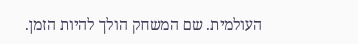העולמית. שם המשחק הולך להיות הזמן.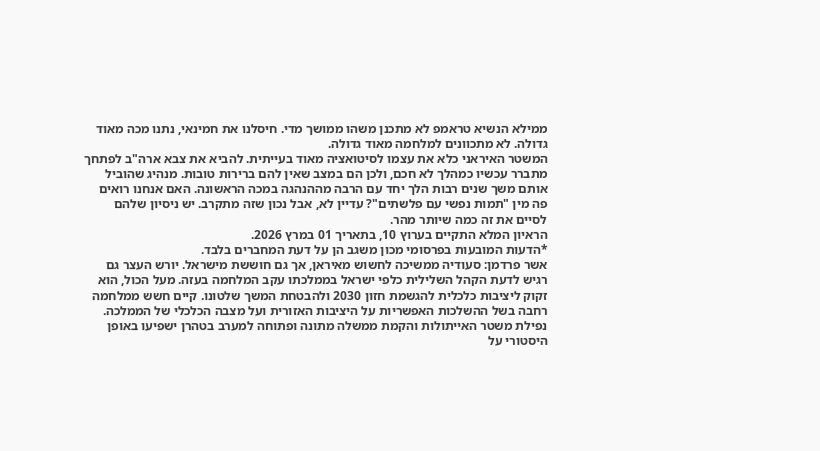ממילא הנשיא טראמפ לא מתכנן משהו ממושך מדי. חיסלנו את חמינאי, נתנו מכה מאוד גדולה. לא מתכוונים למלחמה מאוד גדולה.
המשטר האיראני כלא את עצמו לסיטואציה מאוד בעייתית. להביא את צבא ארה"ב לפתחך מתברר עכשיו כמהלך לא חכם, ולכן הם במצב שאין להם ברירות טובות. מנהיג שהוביל אותם משך שנים רבות הלך יחד עם הרבה מההנהגה במכה הראשונה. האם אנחנו רואים פה מין "תמות נפשי עם פלשתים"? עדיין לא, אבל נכון שזה מתקרב. יש ניסיון שלהם לסיים את זה כמה שיותר מהר.
הראיון המלא התקיים בערוץ 10, בתאריך 01 במרץ 2026.
*הדעות המובעות בפרסומי מכון משגב הן על דעת המחברים בלבד.
אשר פרדמן: סעודיה ממשיכה לחשוש מאיראן, אך גם חוששת מישראל. יורש העצר גם רגיש לדעת הקהל השלילית כלפי ישראל בממלכתו עקב המלחמה בעזה. מעל הכול, הוא זקוק ליציבות כלכלית להגשמת חזון 2030 ולהבטחת המשך שלטונו. קיים חשש ממלחמה רחבה בשל ההשלכות האפשריות על היציבות האזורית ועל מצבה הכלכלי של הממלכה.
נפילת משטר האייתולות והקמת ממשלה מתונה ופתוחה למערב בטהרן ישפיעו באופן היסטורי על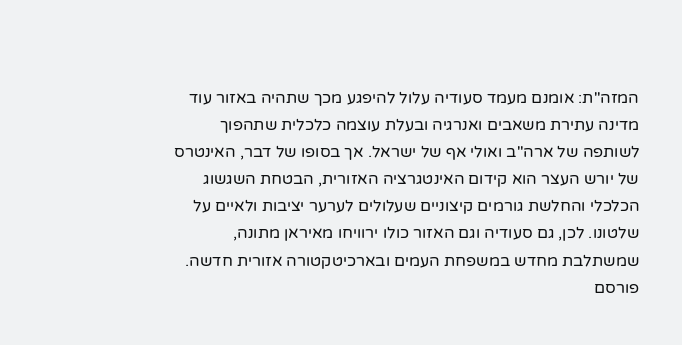המזה"ת: אומנם מעמד סעודיה עלול להיפגע מכך שתהיה באזור עוד מדינה עתירת משאבים ואנרגיה ובעלת עוצמה כלכלית שתהפוך לשותפה של ארה"ב ואולי אף של ישראל. אך בסופו של דבר, האינטרס של יורש העצר הוא קידום האינטגרציה האזורית, הבטחת השגשוג הכלכלי והחלשת גורמים קיצוניים שעלולים לערער יציבות ולאיים על שלטונו. לכן, גם סעודיה וגם האזור כולו ירוויחו מאיראן מתונה, שמשתלבת מחדש במשפחת העמים ובארכיטקטורה אזורית חדשה.
פורסם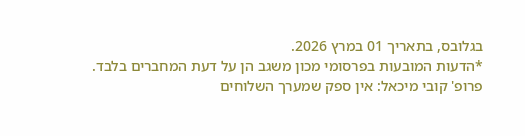בגלובס, בתאריך 01 במרץ 2026.
*הדעות המובעות בפרסומי מכון משגב הן על דעת המחברים בלבד.
פרופ' קובי מיכאל: אין ספק שמערך השלוחים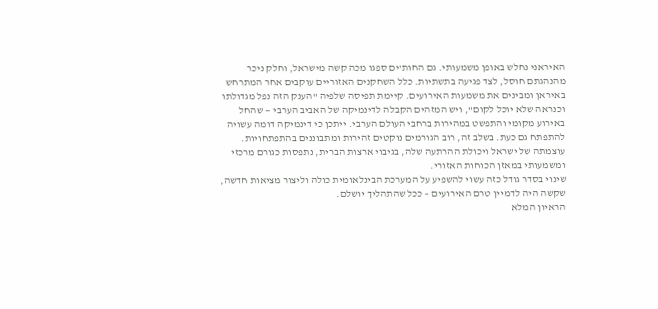האיראני נחלש באופן משמעותי. גם החות'ים ספגו מכה קשה מישראל, וחלק ניכר מהנהגתם חוסל, לצד פגיעה בתשתיות. כלל השחקנים האזוריים עוקבים אחר המתרחש באיראן ומבינים את משמעות האירועים. קיימת תפיסה שלפיה "הענק הזה נפל מגדולתו וכנראה שלא יוכל לקום", ויש המזהים הקבלה לדינמיקה של האביב הערבי — שהחל באירוע מקומי והתפשט במהירות ברחבי העולם הערבי. ייתכן כי דינמיקה דומה עשויה להתפתח גם כעת. בשלב זה, רוב הגורמים נוקטים זהירות ומתבוננים בהתפתחויות. עוצמתה של ישראל ויכולת ההרתעה שלה, בגיבוי ארצות הברית, נתפסות כגורם מרכזי ומשמעותי במאזן הכוחות האזורי.
שינוי בסדר גודל כזה עשוי להשפיע על המערכת הבינלאומית כולה וליצור מציאות חדשה, שקשה היה לדמיין טרם האירועים – ככל שהתהליך יושלם.
הראיון המלא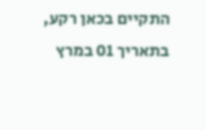התקיים בכאן רקע, בתאריך 01 במרץ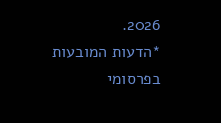2026.
*הדעות המובעות בפרסומי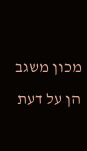מכון משגב הן על דעת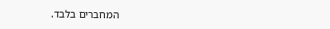המחברים בלבד.